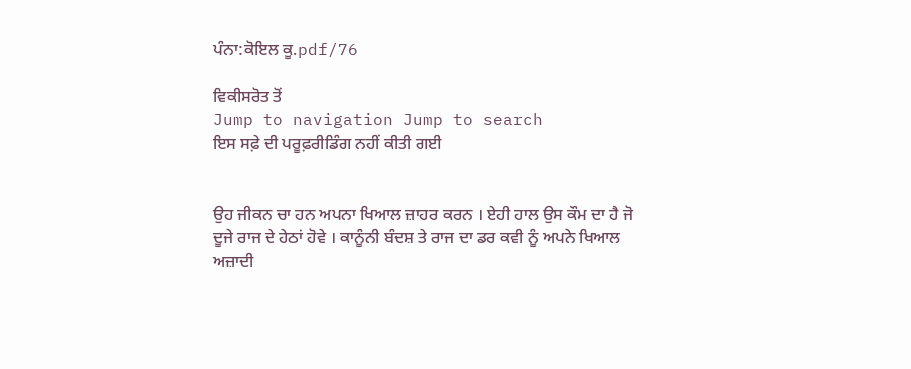ਪੰਨਾ:ਕੋਇਲ ਕੂ.pdf/76

ਵਿਕੀਸਰੋਤ ਤੋਂ
Jump to navigation Jump to search
ਇਸ ਸਫ਼ੇ ਦੀ ਪਰੂਫ਼ਰੀਡਿੰਗ ਨਹੀਂ ਕੀਤੀ ਗਈ


ਉਹ ਜੀਕਨ ਚਾ ਹਨ ਅਪਨਾ ਖਿਆਲ ਜ਼ਾਹਰ ਕਰਨ । ਏਹੀ ਹਾਲ ਉਸ ਕੌਮ ਦਾ ਹੈ ਜੋ ਦੂਜੇ ਰਾਜ ਦੇ ਹੇਠਾਂ ਹੋਵੇ । ਕਾਨੂੰਨੀ ਬੰਦਸ਼ ਤੇ ਰਾਜ ਦਾ ਡਰ ਕਵੀ ਨੂੰ ਅਪਨੇ ਖਿਆਲ ਅਜ਼ਾਦੀ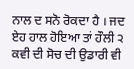ਨਾਲ ਦ ਸਨੋ ਰੋਕਦਾ ਹੈ । ਜਦ ਏਹ ਹਾਲ ਹੋਇਆ ਤਾਂ ਹੌਲੀ ੨ ਕਵੀ ਦੀ ਸੋਚ ਦੀ ਉਡਾਰੀ ਵੀ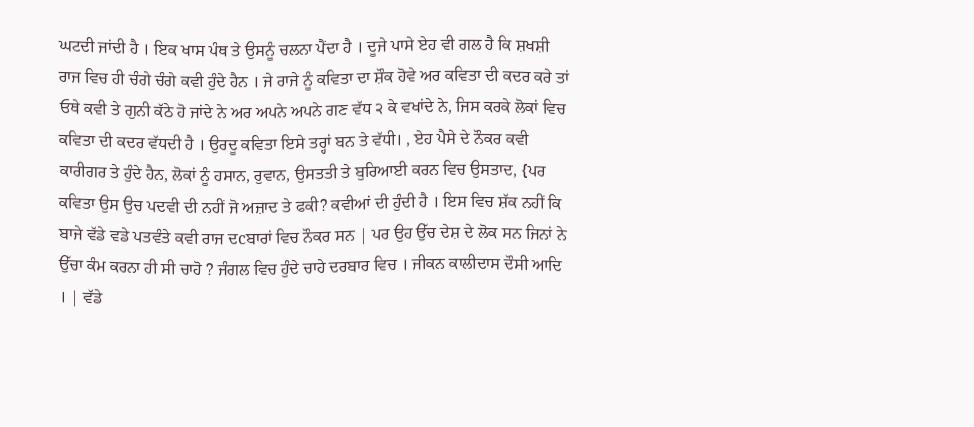ਘਟਦੀ ਜਾਂਦੀ ਹੈ । ਇਕ ਖਾਸ ਪੰਥ ਤੇ ਉਸਨੂੰ ਚਲਨਾ ਪੈਂਦਾ ਹੈ । ਦੂਜੇ ਪਾਸੇ ਏਹ ਵੀ ਗਲ ਹੈ ਕਿ ਸ਼ਖਸ਼ੀ ਰਾਜ ਵਿਚ ਹੀ ਚੰਗੇ ਚੰਗੇ ਕਵੀ ਹੁੰਦੇ ਹੈਨ । ਜੇ ਰਾਜੇ ਨੂੰ ਕਵਿਤਾ ਦਾ ਸ਼ੌਕ ਹੋਵੇ ਅਰ ਕਵਿਤਾ ਦੀ ਕਦਰ ਕਰੇ ਤਾਂ ਓਥੇ ਕਵੀ ਤੇ ਗੁਨੀ ਕੱਠੇ ਹੋ ਜਾਂਦੇ ਨੇ ਅਰ ਅਪਨੇ ਅਪਨੇ ਗਣ ਵੱਧ ੨ ਕੇ ਵਖਾਂਦੇ ਨੇ, ਜਿਸ ਕਰਕੇ ਲੋਕਾਂ ਵਿਚ ਕਵਿਤਾ ਦੀ ਕਦਰ ਵੱਧਦੀ ਹੈ । ਉਰਦੂ ਕਵਿਤਾ ਇਸੇ ਤਰ੍ਹਾਂ ਬਨ ਤੇ ਵੱਧੀ। , ਏਹ ਪੈਸੇ ਦੇ ਨੌਕਰ ਕਵੀ ਕਾਰੀਗਰ ਤੇ ਹੁੰਦੇ ਹੈਨ, ਲੋਕਾਂ ਨੂੰ ਹਸਾਨ, ਰੁਵਾਨ, ਉਸਤਤੀ ਤੇ ਬੁਰਿਆਈ ਕਰਨ ਵਿਚ ਉਸਤਾਦ, {ਪਰ ਕਵਿਤਾ ਉਸ ਉਚ ਪਦਵੀ ਦੀ ਨਹੀਂ ਜੋ ਅਜ਼ਾਦ ਤੇ ਫਕੀ? ਕਵੀਆਂ ਦੀ ਹੁੰਦੀ ਹੈ । ਇਸ ਵਿਚ ਸ਼ੱਕ ਨਹੀਂ ਕਿ ਬਾਜੇ ਵੱਡੇ ਵਡੇ ਪਤਵੰਤੇ ਕਵੀ ਰਾਜ ਦcਬਾਰਾਂ ਵਿਚ ਨੌਕਰ ਸਨ | ਪਰ ਉਹ ਉੱਚ ਦੇਸ਼ ਦੇ ਲੋਕ ਸਨ ਜਿਨਾਂ ਨੇ ਉੱਚਾ ਕੰਮ ਕਰਨਾ ਹੀ ਸੀ ਚਾਹੋ ? ਜੰਗਲ ਵਿਚ ਹੁੰਦੇ ਚਾਹੇ ਦਰਬਾਰ ਵਿਚ । ਜੀਕਨ ਕਾਲੀਦਾਸ ਦੌਸੀ ਆਦਿ । | ਵੱਡੇ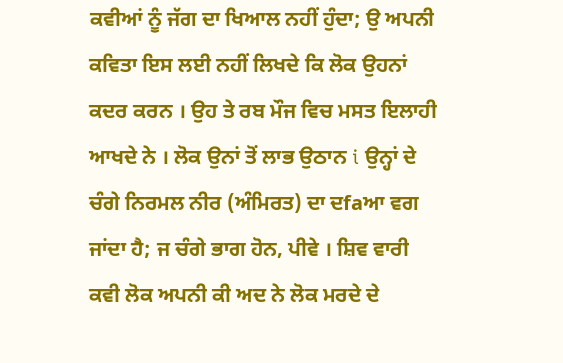ਕਵੀਆਂ ਨੂੰ ਜੱਗ ਦਾ ਖਿਆਲ ਨਹੀਂ ਹੁੰਦਾ; ਉ ਅਪਨੀ ਕਵਿਤਾ ਇਸ ਲਈ ਨਹੀਂ ਲਿਖਦੇ ਕਿ ਲੋਕ ਉਹਨਾਂ ਕਦਰ ਕਰਨ । ਉਹ ਤੇ ਰਬ ਮੌਜ ਵਿਚ ਮਸਤ ਇਲਾਹੀ ਆਖਦੇ ਨੇ । ਲੋਕ ਉਨਾਂ ਤੋਂ ਲਾਭ ਉਠਾਨ i ਉਨ੍ਹਾਂ ਦੇ ਚੰਗੇ ਨਿਰਮਲ ਨੀਰ (ਅੰਮਿਰਤ) ਦਾ ਦfaਆ ਵਗ ਜਾਂਦਾ ਹੈ; ਜ ਚੰਗੇ ਭਾਗ ਹੋਨ, ਪੀਵੇ । ਸ਼ਿਵ ਵਾਰੀ ਕਵੀ ਲੋਕ ਅਪਨੀ ਕੀ ਅਦ ਨੇ ਲੋਕ ਮਰਦੇ ਦੇ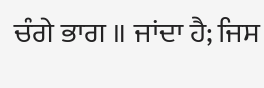ਚੰਗੇ ਭਾਗ ॥ ਜਾਂਦਾ ਹੈ; ਜਿਸ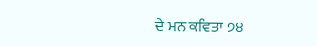ਦੇ ਮਨ ਕਵਿਤਾ ੭੪